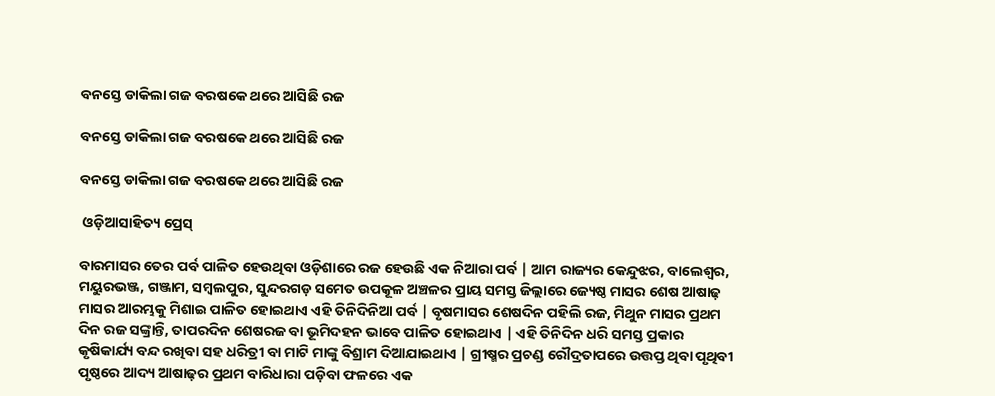ବନସ୍ତେ ଡାକିଲା ଗଜ ବରଷକେ ଥରେ ଆସିଛି ରଜ

ବନସ୍ତେ ଡାକିଲା ଗଜ ବରଷକେ ଥରେ ଆସିଛି ରଜ

ବନସ୍ତେ ଡାକିଲା ଗଜ ବରଷକେ ଥରେ ଆସିଛି ରଜ

 ଓଡ଼ିଆସାହିତ୍ୟ ପ୍ରେସ୍‌

ବାରମାସର ତେର ପର୍ବ ପାଳିତ ହେଉଥିବା ଓଡ଼ିଶାରେ ରଜ ହେଉଛି ଏକ ନିଆରା ପର୍ବ | ଆମ ରାଜ୍ୟର କେନ୍ଦୁଝର, ବାଲେଶ୍ବର, ମୟୁରଭଞ୍ଜ, ଗଞ୍ଜାମ, ସମ୍ବଲପୁର, ସୁନ୍ଦରଗଡ଼ ସମେତ ଉପକୂଳ ଅଞ୍ଚଳର ପ୍ରାୟ ସମସ୍ତ ଜିଲ୍ଲାରେ ଜ୍ୟେଷ୍ଠ ମାସର ଶେଷ ଆଷାଢ଼ ମାସର ଆରମ୍ଭକୁ ମିଶାଇ ପାଳିତ ହୋଇଥାଏ ଏହି ତିନିଦିନିଆ ପର୍ବ | ବୃଷମାସର ଶେଷଦିନ ପହିଲି ରଜ, ମିଥୁନ ମାସର ପ୍ରଥମ ଦିନ ରଜ ସଙ୍କ୍ରାନ୍ତି, ତାପରଦିନ ଶେଷରଜ ବା ଭୂମିଦହନ ଭାବେ ପାଳିତ ହୋଇଥାଏ | ଏହି ତିନିଦିନ ଧରି ସମସ୍ତ ପ୍ରକାର କୃଷିକାର୍ଯ୍ୟ ବନ୍ଦ ରଖିବା ସହ ଧରିତ୍ରୀ ବା ମାଟି ମାଙ୍କୁ ବିଶ୍ରାମ ଦିଆଯାଇଥାଏ | ଗ୍ରୀଷ୍ମର ପ୍ରଚଣ୍ଡ ରୌଦ୍ରତାପରେ ଉତ୍ତପ୍ତ ଥିବା ପୃଥିବୀ ପୃଷ୍ଠରେ ଆଦ୍ୟ ଆଷାଢ଼ର ପ୍ରଥମ ବାରିଧାରା ପଡ଼ିବା ଫଳରେ ଏକ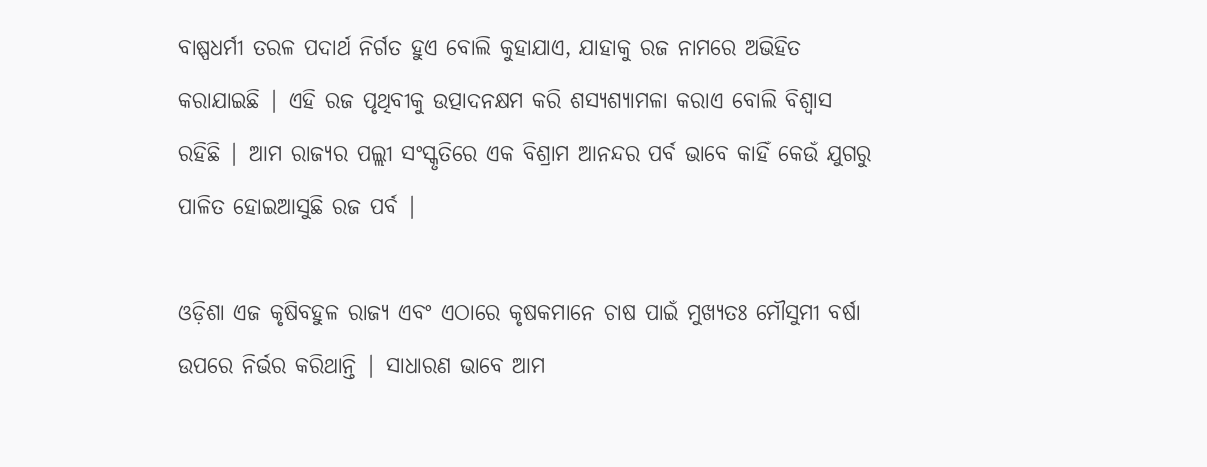ବାଷ୍ପଧର୍ମୀ ତରଳ ପଦାର୍ଥ ନିର୍ଗତ ହୁଏ ବୋଲି କୁହାଯାଏ, ଯାହାକୁ ରଜ ନାମରେ ଅଭିହିତ କରାଯାଇଛି | ଏହି ରଜ ପୃଥିବୀକୁ ଉତ୍ପାଦନକ୍ଷମ କରି ଶସ୍ୟଶ୍ୟାମଳା କରାଏ ବୋଲି ବିଶ୍ବାସ ରହିଛି | ଆମ ରାଜ୍ୟର ପଲ୍ଲୀ ସଂସ୍କୃତିରେ ଏକ ବିଶ୍ରାମ ଆନନ୍ଦର ପର୍ବ ଭାବେ କାହିଁ କେଉଁ ଯୁଗରୁ ପାଳିତ ହୋଇଆସୁଛି ରଜ ପର୍ବ |

ଓଡ଼ିଶା ଏଜ କୃଷିବହୁଳ ରାଜ୍ୟ ଏବଂ ଏଠାରେ କୃଷକମାନେ ଚାଷ ପାଇଁ ମୁଖ୍ୟତଃ ମୌସୁମୀ ବର୍ଷା ଉପରେ ନିର୍ଭର କରିଥାନ୍ତି | ସାଧାରଣ ଭାବେ ଆମ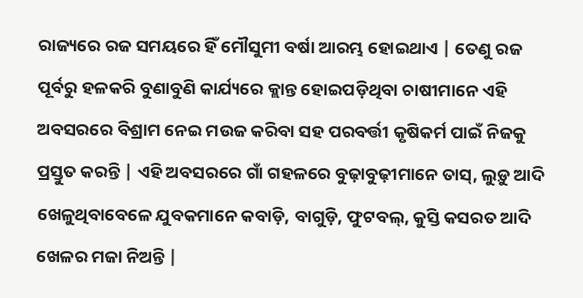ରାଜ୍ୟରେ ରଜ ସମୟରେ ହିଁ ମୌସୁମୀ ବର୍ଷା ଆରମ୍ଭ ହୋଇଥାଏ | ତେଣୁ ରଜ ପୂର୍ବରୁ ହଳକରି ବୁଣାବୁଣି କାର୍ଯ୍ୟରେ କ୍ଲାନ୍ତ ହୋଇପଡ଼ିଥିବା ଚାଷୀମାନେ ଏହି ଅବସରରେ ବିଶ୍ରାମ ନେଇ ମଉଜ କରିବା ସହ ପରବର୍ତ୍ତୀ କୃଷିକର୍ମ ପାଇଁ ନିଜକୁ ପ୍ରସ୍ତୁତ କରନ୍ତି | ଏହି ଅବସରରେ ଗାଁ ଗହଳରେ ବୁଢ଼ାବୁଢ଼ୀମାନେ ତାସ୍‌, ଲୁଡ଼ୁ ଆଦି ଖେଳୁଥିବାବେଳେ ଯୁବକମାନେ କବାଡ଼ି, ବାଗୁଡ଼ି, ଫୁଟବଲ୍‌, କୁସ୍ତି କସରତ ଆଦି ଖେଳର ମଜା ନିଅନ୍ତି |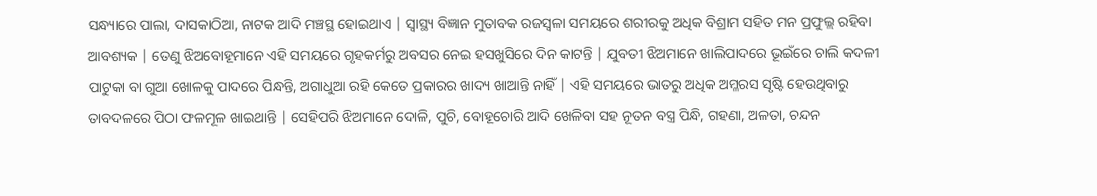ସନ୍ଧ୍ୟାରେ ପାଲା, ଦାସକାଠିଆ, ନାଟକ ଆଦି ମଞ୍ଚସ୍ଥ ହୋଇଥାଏ | ସ୍ବାସ୍ଥ୍ୟ ବିଜ୍ଞାନ ମୁତାବକ ରଜସ୍ବଳା ସମୟରେ ଶରୀରକୁ ଅଧିକ ବିଶ୍ରାମ ସହିତ ମନ ପ୍ରଫୁଲ୍ଲ ରହିବା ଆବଶ୍ୟକ | ତେଣୁ ଝିଅବୋହୂମାନେ ଏହି ସମୟରେ ଗୃହକର୍ମରୁ ଅବସର ନେଇ ହସଖୁସିରେ ଦିନ କାଟନ୍ତି | ଯୁବତୀ ଝିଅମାନେ ଖାଲିପାଦରେ ଭୂଇଁରେ ଚାଲି କଦଳୀ ପାଟୁକା ବା ଗୁଆ ଖୋଳକୁ ପାଦରେ ପିନ୍ଧନ୍ତି, ଅଗାଧୁଆ ରହି କେତେ ପ୍ରକାରର ଖାଦ୍ୟ ଖାଆନ୍ତି ନାହିଁ | ଏହି ସମୟରେ ଭାତରୁ ଅଧିକ ଅମ୍ଳରସ ସୃଷ୍ଟି ହେଉଥିବାରୁ ତାବଦଳରେ ପିଠା ଫଳମୂଳ ଖାଇଥାନ୍ତି | ସେହିପରି ଝିଅମାନେ ଦୋଳି, ପୁଚି, ବୋହୂଚୋରି ଆଦି ଖେଳିବା ସହ ନୂତନ ବସ୍ତ୍ର ପିନ୍ଧି, ଗହଣା, ଅଳତା, ଚନ୍ଦନ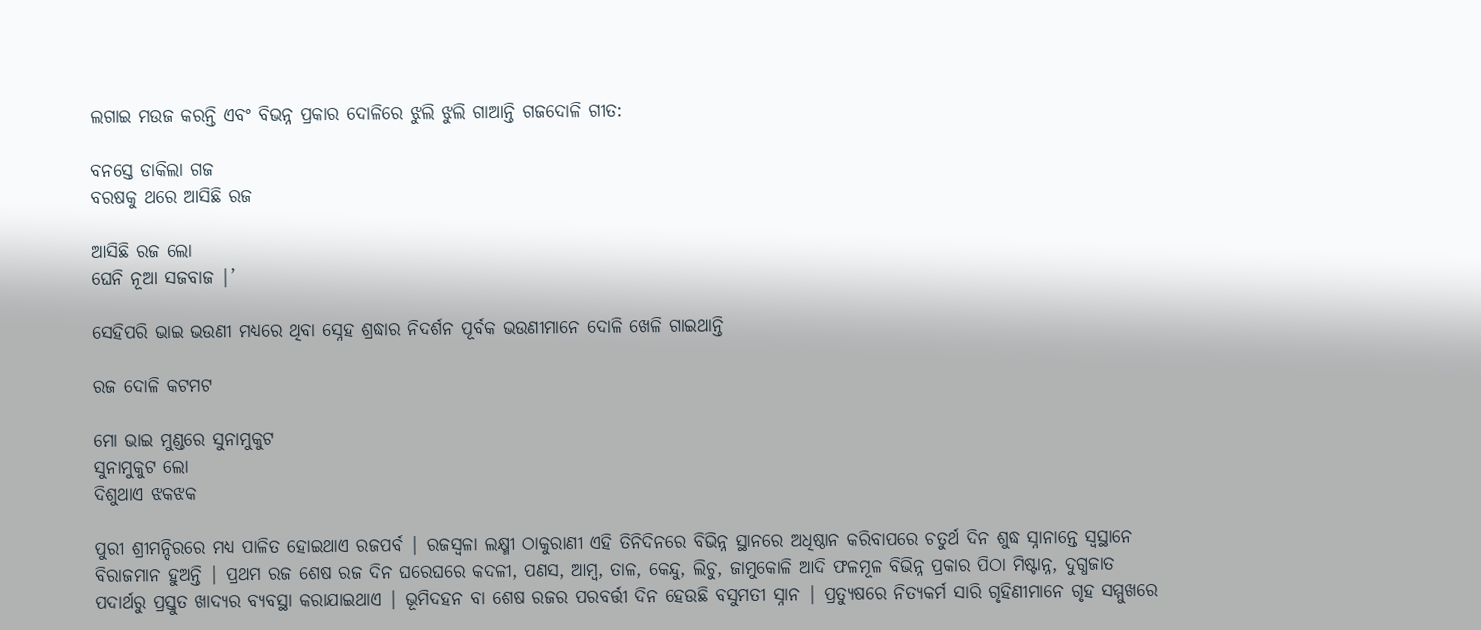ଲଗାଇ ମଉଜ କରନ୍ତି ଏବଂ ବିଭନ୍ନ ପ୍ରକାର ଦୋଳିରେ ଝୁଲି ଝୁଲି ଗାଆନ୍ତି ଗଜଦୋଳି ଗୀତ:

ବନସ୍ତେ ଡାକିଲା ଗଜ
ବରଷକୁ ଥରେ ଆସିଛି ରଜ

ଆସିଛି ରଜ ଲୋ
ଘେନି ନୂଆ ସଜବାଜ |’

ସେହିପରି ଭାଇ ଭଉଣୀ ମଧ୍ୟରେ ଥିବା ସ୍ନେହ ଶ୍ରଦ୍ଧାର ନିଦର୍ଶନ ପୂର୍ବକ ଭଉଣୀମାନେ ଦୋଳି ଖେଳି ଗାଇଥାନ୍ତି

ରଜ ଦୋଳି କଟମଟ

ମୋ ଭାଇ ମୁଣ୍ଡରେ ସୁନାମୁକୁଟ
ସୁନାମୁକୁଟ ଲୋ
ଦିଶୁଥାଏ ଝକଝକ

ପୁରୀ ଶ୍ରୀମନ୍ଦିରରେ ମଧ୍ୟ ପାଳିତ ହୋଇଥାଏ ରଜପର୍ବ | ରଜସ୍ବଳା ଲକ୍ଷ୍ମୀ ଠାକୁରାଣୀ ଏହି ତିନିଦିନରେ ବିଭିନ୍ନ ସ୍ଥାନରେ ଅଧିଷ୍ଠାନ କରିବାପରେ ଚତୁର୍ଥ ଦିନ ଶୁଦ୍ଧ ସ୍ନାନାନ୍ତେ ସ୍ବସ୍ଥାନେ ବିରାଜମାନ ହୁଅନ୍ତି | ପ୍ରଥମ ରଜ ଶେଷ ରଜ ଦିନ ଘରେଘରେ କଦଳୀ, ପଣସ, ଆମ୍ବ, ତାଳ, କେନ୍ଦୁ, ଲିଚୁ, ଜାମୁକୋଳି ଆଦି ଫଳମୂଳ ବିଭିନ୍ନ ପ୍ରକାର ପିଠା ମିଷ୍ଟାନ୍ନ, ଦୁଗ୍ଧଜାତ ପଦାର୍ଥରୁ ପ୍ରସ୍ତୁତ ଖାଦ୍ୟର ବ୍ୟବସ୍ଥା କରାଯାଇଥାଏ | ଭୂମିଦହନ ବା ଶେଷ ରଜର ପରବର୍ତ୍ତୀ ଦିନ ହେଉଛି ବସୁମତୀ ସ୍ନାନ | ପ୍ରତ୍ୟୁଷରେ ନିତ୍ୟକର୍ମ ସାରି ଗୃହିଣୀମାନେ ଗୃହ ସମ୍ମୁଖରେ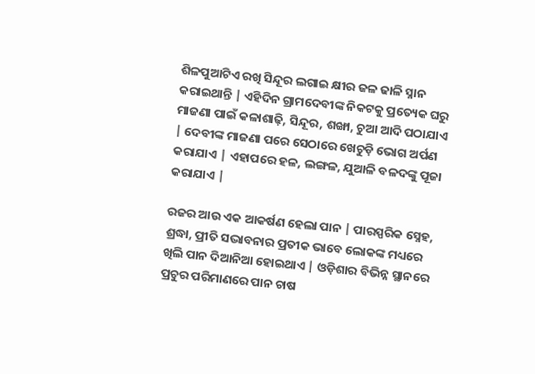ଶିଳପୁଆଟିଏ ରଖି ସିନ୍ଦୂର ଲଗାଇ କ୍ଷୀର ଜଳ ଢାଳି ସ୍ନାନ କରାଇଥାନ୍ତି | ଏହିଦିନ ଗ୍ରାମଦେବୀଙ୍କ ନିକଟକୁ ପ୍ରତ୍ୟେକ ଘରୁ ମାଜଣା ପାଇଁ କଳାଶାଢ଼ି, ସିନ୍ଦୂର, ଶଙ୍ଖା, ଚୁଆ ଆଦି ପଠାଯାଏ | ଦେବୀଙ୍କ ମାଜଣା ପରେ ସେଠାରେ ଖେଚୁଡ଼ି ଭୋଗ ଅର୍ପଣ କରାଯାଏ | ଏହାପରେ ହଳ, ଲଙ୍ଗଳ, ଯୁଆଳି ବଳଦଙ୍କୁ ପୂଜା କରାଯାଏ |

ରଜର ଆଉ ଏକ ଆକର୍ଷଣ ହେଲା ପାନ | ପାରସ୍ପରିକ ସ୍ନେହ, ଶ୍ରଦ୍ଧା, ପ୍ରୀତି ସଦ୍ଭାବନାର ପ୍ରତୀକ ଭାବେ ଲୋକଙ୍କ ମଧ୍ୟରେ ଖିଲି ପାନ ଦିଆନିଆ ହୋଇଥାଏ | ଓଡ଼ିଶାର ବିଭିନ୍ନ ସ୍ଥାନରେ ପ୍ରଚୁର ପରିମାଣରେ ପାନ ଚାଷ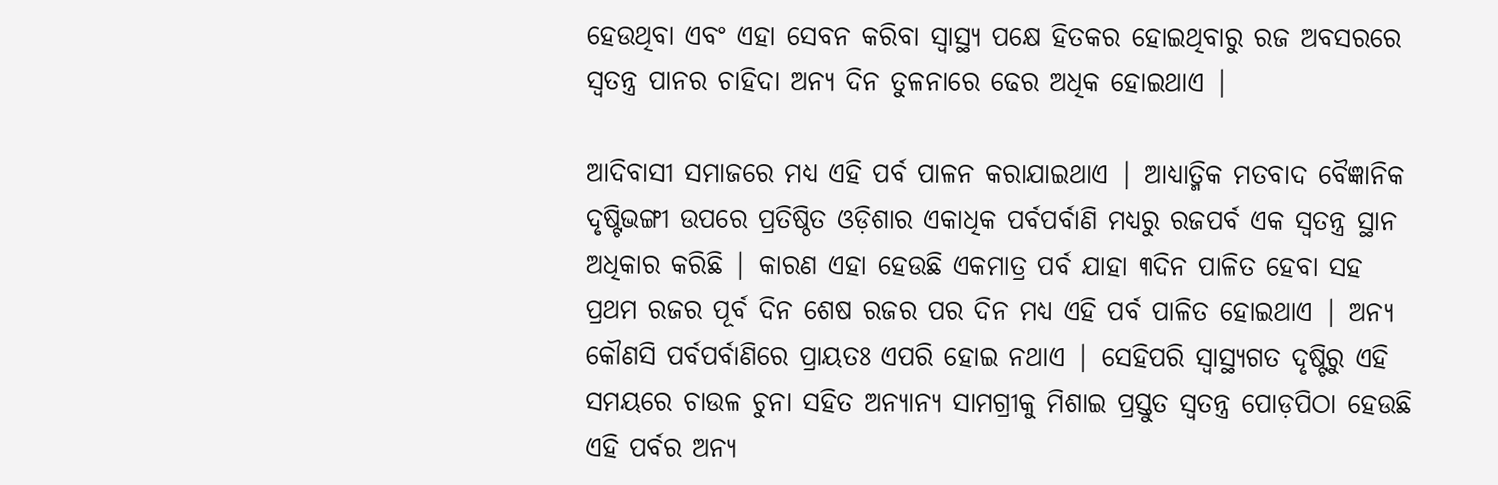ହେଉଥିବା ଏବଂ ଏହା ସେବନ କରିବା ସ୍ବାସ୍ଥ୍ୟ ପକ୍ଷେ ହିତକର ହୋଇଥିବାରୁ ରଜ ଅବସରରେ ସ୍ବତନ୍ତ୍ର ପାନର ଚାହିଦା ଅନ୍ୟ ଦିନ ତୁଳନାରେ ଢେର ଅଧିକ ହୋଇଥାଏ |

ଆଦିବାସୀ ସମାଜରେ ମଧ୍ୟ ଏହି ପର୍ବ ପାଳନ କରାଯାଇଥାଏ | ଆଧ୍ୟାତ୍ମିକ ମତବାଦ ବୈଜ୍ଞାନିକ ଦୃଷ୍ଟିଭଙ୍ଗୀ ଉପରେ ପ୍ରତିଷ୍ଠିତ ଓଡ଼ିଶାର ଏକାଧିକ ପର୍ବପର୍ବାଣି ମଧ୍ୟରୁ ରଜପର୍ବ ଏକ ସ୍ବତନ୍ତ୍ର ସ୍ଥାନ ଅଧିକାର କରିଛି | କାରଣ ଏହା ହେଉଛି ଏକମାତ୍ର ପର୍ବ ଯାହା ୩ଦିନ ପାଳିତ ହେବା ସହ ପ୍ରଥମ ରଜର ପୂର୍ବ ଦିନ ଶେଷ ରଜର ପର ଦିନ ମଧ୍ୟ ଏହି ପର୍ବ ପାଳିତ ହୋଇଥାଏ | ଅନ୍ୟ କୌଣସି ପର୍ବପର୍ବାଣିରେ ପ୍ରାୟତଃ ଏପରି ହୋଇ ନଥାଏ | ସେହିପରି ସ୍ବାସ୍ଥ୍ୟଗତ ଦୃଷ୍ଟିରୁ ଏହି ସମୟରେ ଚାଉଳ ଚୁନା ସହିତ ଅନ୍ୟାନ୍ୟ ସାମଗ୍ରୀକୁ ମିଶାଇ ପ୍ରସ୍ତୁତ ସ୍ବତନ୍ତ୍ର ପୋଡ଼ପିଠା ହେଉଛି ଏହି ପର୍ବର ଅନ୍ୟ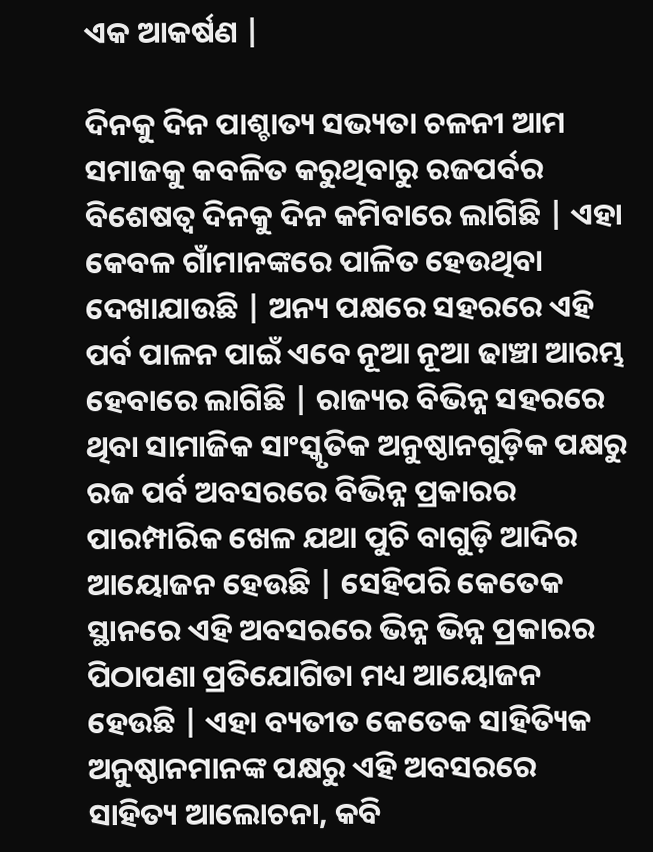ଏକ ଆକର୍ଷଣ |

ଦିନକୁ ଦିନ ପାଶ୍ଚାତ୍ୟ ସଭ୍ୟତା ଚଳନୀ ଆମ ସମାଜକୁ କବଳିତ କରୁଥିବାରୁ ରଜପର୍ବର ବିଶେଷତ୍ବ ଦିନକୁ ଦିନ କମିବାରେ ଲାଗିଛି | ଏହା କେବଳ ଗାଁମାନଙ୍କରେ ପାଳିତ ହେଉଥିବା ଦେଖାଯାଉଛି | ଅନ୍ୟ ପକ୍ଷରେ ସହରରେ ଏହି ପର୍ବ ପାଳନ ପାଇଁ ଏବେ ନୂଆ ନୂଆ ଢାଞ୍ଚା ଆରମ୍ଭ ହେବାରେ ଲାଗିଛି | ରାଜ୍ୟର ବିଭିନ୍ନ ସହରରେ ଥିବା ସାମାଜିକ ସାଂସ୍କୃତିକ ଅନୁଷ୍ଠାନଗୁଡ଼ିକ ପକ୍ଷରୁ ରଜ ପର୍ବ ଅବସରରେ ବିଭିନ୍ନ ପ୍ରକାରର ପାରମ୍ପାରିକ ଖେଳ ଯଥା ପୁଚି ବାଗୁଡ଼ି ଆଦିର ଆୟୋଜନ ହେଉଛି | ସେହିପରି କେତେକ ସ୍ଥାନରେ ଏହି ଅବସରରେ ଭିନ୍ନ ଭିନ୍ନ ପ୍ରକାରର ପିଠାପଣା ପ୍ରତିଯୋଗିତା ମଧ୍ୟ ଆୟୋଜନ ହେଉଛି | ଏହା ବ୍ୟତୀତ କେତେକ ସାହିତ୍ୟିକ ଅନୁଷ୍ଠାନମାନଙ୍କ ପକ୍ଷରୁ ଏହି ଅବସରରେ ସାହିତ୍ୟ ଆଲୋଚନା, କବି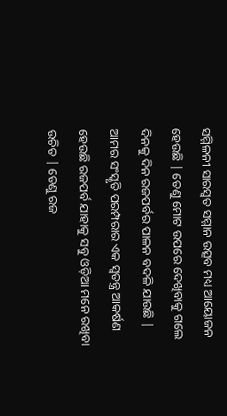ସମ୍ମିଳନୀ ସାରସ୍ବତ ସମ୍ମାନ ଉତ୍ସବ ମଧ୍ୟ ଆୟୋଜନ ହେଉଛି | ତେଣୁ ମୋଟ ଉପରେ ଦେଖିବାକୁ ଗଲେ ଦିନକୁ ଦିନ ରଜପର୍ବର ପାଳନ ବଦଳି ଯାଉଛି | ଆମର ସଂସ୍କୃତି ପରମ୍ପରାର ଏକ ସ୍ବତନ୍ତ୍ର ଆକର୍ଷଣ ହେଉଛି ରଜପର୍ବ ଯାହାକୁ ସବୁ ଓଡ଼ିଆ ମନେ ରଖିବା ଉଚିତ | ତେଣୁ ରଜ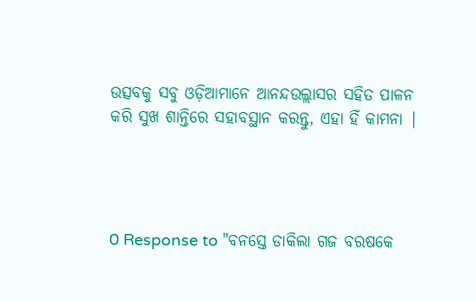ଉତ୍ସବକୁ ସବୁ ଓଡ଼ିଆମାନେ ଆନନ୍ଦଉଲ୍ଲାସର ସହିତ ପାଳନ କରି ସୁଖ ଶାନ୍ତିରେ ସହାବସ୍ଥାନ କରନ୍ତୁ, ଏହା ହିଁ କାମନା |




0 Response to "ବନସ୍ତେ ଡାକିଲା ଗଜ ବରଷକେ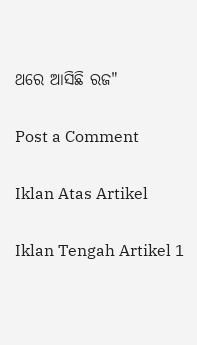ଥରେ ଆସିଛି ରଜ"

Post a Comment

Iklan Atas Artikel

Iklan Tengah Artikel 1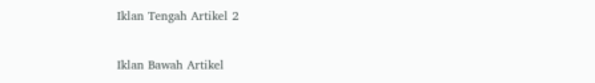Iklan Tengah Artikel 2

Iklan Bawah Artikel